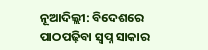ନୂଆଦିଲ୍ଲୀ: ବିଦେଶରେ ପାଠପଢ଼ିବା ସ୍ବପ୍ନ ସାକାର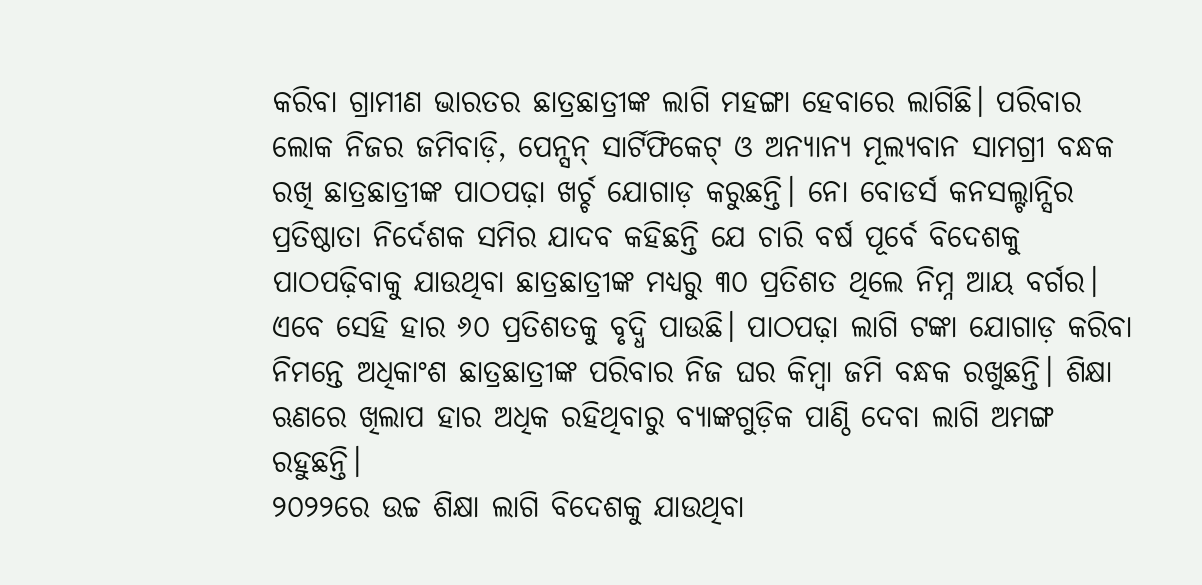କରିବା ଗ୍ରାମୀଣ ଭାରତର ଛାତ୍ରଛାତ୍ରୀଙ୍କ ଲାଗି ମହଙ୍ଗା ହେବାରେ ଲାଗିଛି। ପରିବାର ଲୋକ ନିଜର ଜମିବାଡ଼ି, ପେନ୍ସନ୍ ସାର୍ଟିଫିକେଟ୍ ଓ ଅନ୍ୟାନ୍ୟ ମୂଲ୍ୟବାନ ସାମଗ୍ରୀ ବନ୍ଧକ ରଖି ଛାତ୍ରଛାତ୍ରୀଙ୍କ ପାଠପଢ଼ା ଖର୍ଚ୍ଚ ଯୋଗାଡ଼ କରୁଛନ୍ତି। ନୋ ବୋଡର୍ସ କନସଲ୍ଟାନ୍ସିର ପ୍ରତିଷ୍ଠାତା ନିର୍ଦେଶକ ସମିର ଯାଦବ କହିଛନ୍ତି ଯେ ଚାରି ବର୍ଷ ପୂର୍ବେ ବିଦେଶକୁ ପାଠପଢ଼ିବାକୁ ଯାଉଥିବା ଛାତ୍ରଛାତ୍ରୀଙ୍କ ମଧ୍ୟରୁ ୩୦ ପ୍ରତିଶତ ଥିଲେ ନିମ୍ନ ଆୟ ବର୍ଗର। ଏବେ ସେହି ହାର ୬୦ ପ୍ରତିଶତକୁ ବୃଦ୍ଧି ପାଉଛି। ପାଠପଢ଼ା ଲାଗି ଟଙ୍କା ଯୋଗାଡ଼ କରିବା ନିମନ୍ତେ ଅଧିକାଂଶ ଛାତ୍ରଛାତ୍ରୀଙ୍କ ପରିବାର ନିଜ ଘର କିମ୍ବା ଜମି ବନ୍ଧକ ରଖୁଛନ୍ତି। ଶିକ୍ଷା ଋଣରେ ଖିଲାପ ହାର ଅଧିକ ରହିଥିବାରୁ ବ୍ୟାଙ୍କଗୁଡ଼ିକ ପାଣ୍ଠି ଦେବା ଲାଗି ଅମଙ୍ଗ ରହୁଛନ୍ତି।
୨୦୨୨ରେ ଉଚ୍ଚ ଶିକ୍ଷା ଲାଗି ବିଦେଶକୁ ଯାଉଥିବା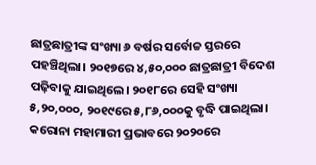ଛାତ୍ରଛାତ୍ରୀଙ୍କ ସଂଖ୍ୟା ୬ ବର୍ଷର ସର୍ବୋଚ୍ଚ ସ୍ତରରେ ପହଞ୍ଚିଥିଲା। ୨୦୧୭ରେ ୪,୫୦,୦୦୦ ଛାତ୍ରଛାତ୍ରୀ ବିଦେଶ ପଢ଼ିବାକୁ ଯାଇଥିଲେ। ୨୦୧୮ରେ ସେହି ସଂଖ୍ୟା ୫,୨୦,୦୦୦, ୨୦୧୯ରେ ୫,୮୬,୦୦୦କୁ ବୃଦ୍ଧି ପାଇଥିଲା। କରୋନା ମହାମାରୀ ପ୍ରଭାବରେ ୨୦୨୦ରେ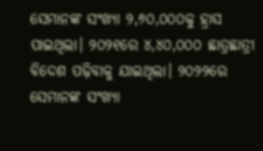ସେମାନଙ୍କ ସଂଖ୍ୟା ୨,୬୦,୦୦୦କୁ ହ୍ରାସ ପାଇଥିଲା। ୨୦୨୧ରେ ୪,୪୦,୦୦୦ ଛାତ୍ରଛାତ୍ରୀ ବିଦେଶ ପଢ଼ିବାକୁ ଯାଇଥିଲା। ୨୦୨୨ରେ ସେମାନଙ୍କ ସଂଖ୍ୟା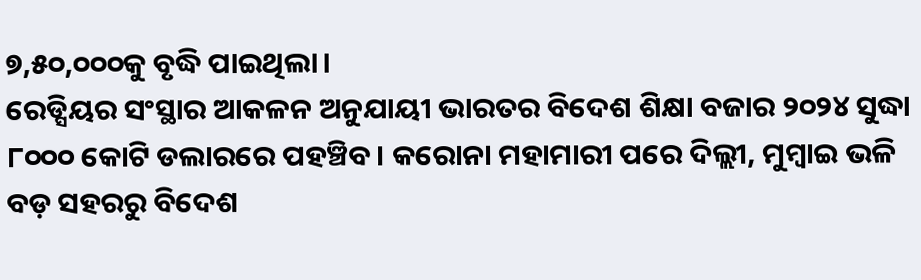୭,୫୦,୦୦୦କୁ ବୃଦ୍ଧି ପାଇଥିଲା।
ରେଡ୍ସିୟର ସଂସ୍ଥାର ଆକଳନ ଅନୁଯାୟୀ ଭାରତର ବିଦେଶ ଶିକ୍ଷା ବଜାର ୨୦୨୪ ସୁଦ୍ଧା ୮୦୦୦ କୋଟି ଡଲାରରେ ପହଞ୍ଚିବ। କରୋନା ମହାମାରୀ ପରେ ଦିଲ୍ଲୀ, ମୁମ୍ବାଇ ଭଳି ବଡ଼ ସହରରୁ ବିଦେଶ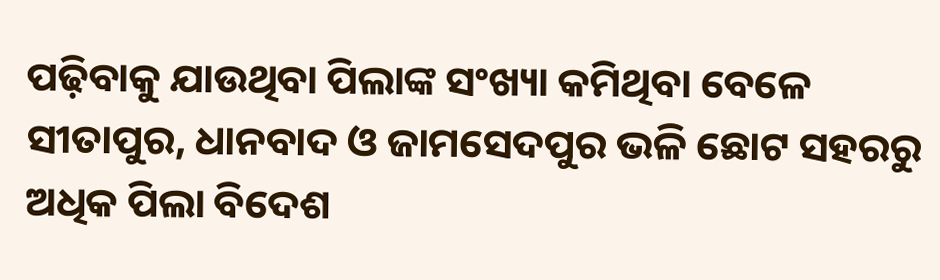ପଢ଼ିବାକୁ ଯାଉଥିବା ପିଲାଙ୍କ ସଂଖ୍ୟା କମିଥିବା ବେଳେ ସୀତାପୁର, ଧାନବାଦ ଓ ଜାମସେଦପୁର ଭଳି ଛୋଟ ସହରରୁ ଅଧିକ ପିଲା ବିଦେଶ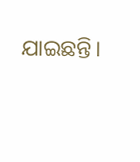ଯାଇଛନ୍ତି।